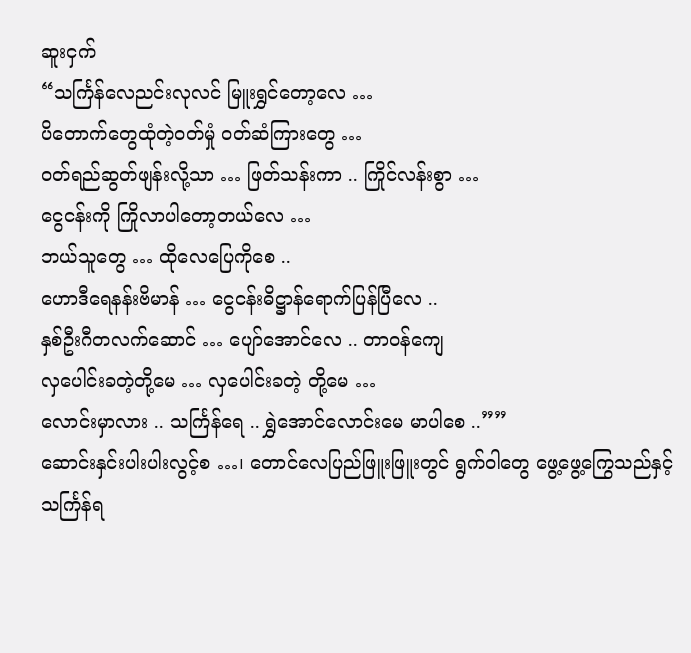ဆူးငှက်
“သင်္ကြန်လေညင်းလုလင် မြူးရွှင်တော့လေ …
ပိတောက်တွေထုံတဲ့ဝတ်မှုံ ဝတ်ဆံကြားတွေ …
ဝတ်ရည်ဆွတ်ဖျန်းလို့သာ … ဖြတ်သန်းကာ .. ကြိုင်လန်းစွာ …
ငွေငန်းကို ကြိုလာပါတော့တယ်လေ …
ဘယ်သူတွေ … ထိုလေပြေကိုစေ ..
ဟောဒီရေနန်းဗိမာန် … ငွေငန်းဓိဋ္ဌာန်ရောက်ပြန်ပြီလေ ..
နှစ်ဦးဂီတလက်ဆောင် … ပျော်အောင်လေ .. တာဝန်ကျေ
လှပေါင်းခတဲ့တို့မေ … လှပေါင်းခတဲ့ တို့မေ …
လောင်းမှာလား .. သင်္ကြန်ရေ .. ရွှဲအောင်လောင်းမေ မာပါစေ ..””
ဆောင်းနှင်းပါးပါးလွင့်စ …၊ တောင်လေပြည်ဖြူးဖြူးတွင် ရွက်ဝါတွေ ဖွေ့ဖွေ့ကြွေသည်နှင့် သင်္ကြန်ရ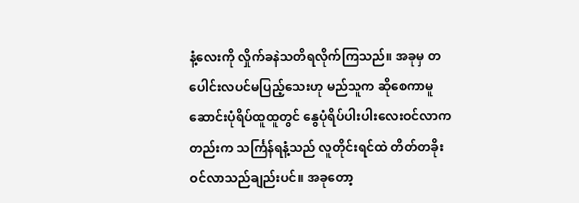နံ့လေးကို လှိုက်ခနဲသတိရလိုက်ကြသည်။ အခုမှ တပေါင်းလပင်မပြည့်သေးဟု မည်သူက ဆိုစေကာမူ ဆောင်းပုံရိပ်ထူထူတွင် နွေပုံရိပ်ပါးပါးလေးဝင်လာကတည်းက သင်္ကြန်ရနံ့သည် လူတိုင်းရင်ထဲ တိတ်တခိုးဝင်လာသည်ချည်းပင်။ အခုတော့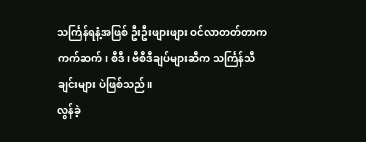သင်္ကြန်ရနံ့အဖြစ် ဦးဦးဖျားဖျား ဝင်လာတတ်တာက ကက်ဆက်၊ စီဒီ၊ ဗီစီဒီချပ်များဆီက သင်္ကြန်သီချင်းများ ပဲဖြစ်သည်။
လွန်ခဲ့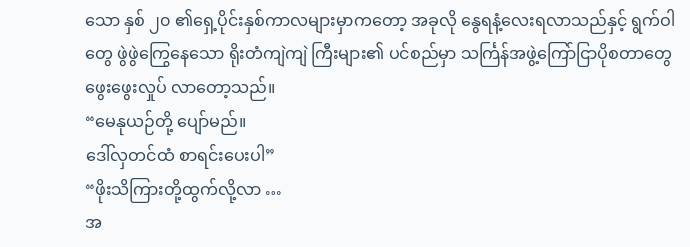သော နှစ် ၂၀ ၏ရှေ့ပိုင်းနှစ်ကာလများမှာကတော့ အခုလို နွေရနံ့လေးရလာသည်နှင့် ရွက်ဝါတွေ ဖွဲဖွဲကြွေနေသော ရိုးတံကျဲကျဲ ကြီးများ၏ ပင်စည်မှာ သင်္ကြန်အဖွဲ့ကြော်ငြာပိုစတာတွေ ဖွေးဖွေးလှုပ် လာတော့သည်။
“မေနုယဉ်တို့ ပျော်မည်။
ဒေါ်လှတင်ထံ စာရင်းပေးပါ”
“ဖိုးသိကြားတို့ထွက်လို့လာ …
အ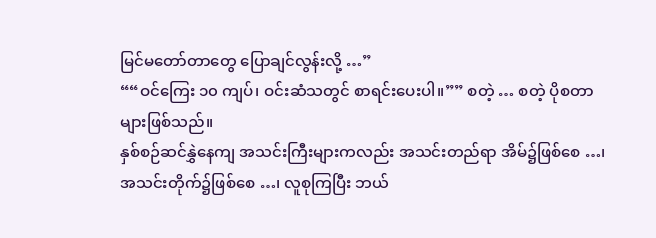မြင်မတော်တာတွေ ပြောချင်လွန်းလို့ …”
““ဝင်ကြေး ၁၀ ကျပ်၊ ဝင်းဆံသတွင် စာရင်းပေးပါ။”” စတဲ့ … စတဲ့ ပိုစတာများဖြစ်သည်။
နှစ်စဉ်ဆင်နွှဲနေကျ အသင်းကြီးများကလည်း အသင်းတည်ရာ အိမ်၌ဖြစ်စေ …၊ အသင်းတိုက်၌ဖြစ်စေ …၊ လူစုကြပြီး ဘယ်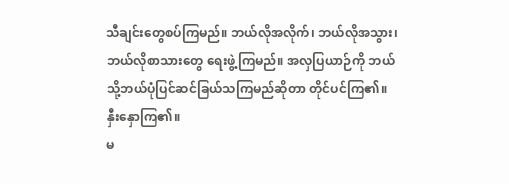သီချင်းတွေစပ်ကြမည်။ ဘယ်လိုအလိုက်၊ ဘယ်လိုအသွား၊ ဘယ်လိုစာသားတွေ ရေးဖွဲ့ကြမည်။ အလှပြယာဉ်ကို ဘယ်သို့ဘယ်ပုံပြင်ဆင်ခြယ်သကြမည်ဆိုတာ တိုင်ပင်ကြ၏။ နှီးနှောကြ၏။
မ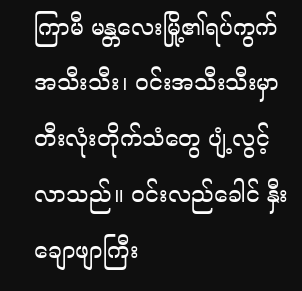ကြာမီ မန္တလေးမြို့၏ရပ်ကွက်အသီးသီး၊ ဝင်းအသီးသီးမှာ တီးလုံးတိုက်သံတွေ ပျံ့လွင့်လာသည်။ ဝင်းလည်ခေါင် နှီးချောဖျာကြီး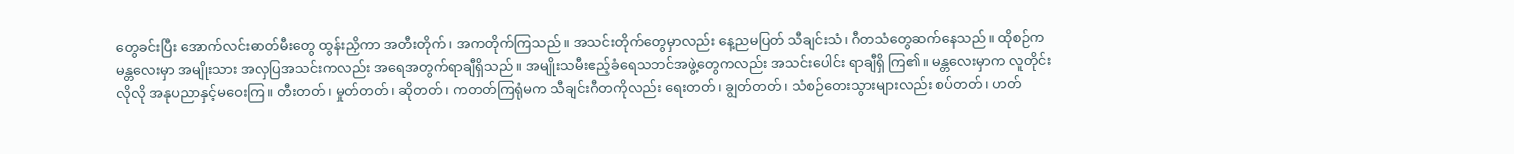တွေခင်းပြီး အောက်လင်းဓာတ်မီးတွေ ထွန်းညှိကာ အတီးတိုက်၊ အကတိုက်ကြသည်။ အသင်းတိုက်တွေမှာလည်း နေ့ညမပြတ် သီချင်းသံ၊ ဂီတသံတွေဆက်နေသည်။ ထိုစဉ်က မန္တလေးမှာ အမျိုးသား အလှပြအသင်းကလည်း အရေအတွက်ရာချီရှိသည်။ အမျိုးသမီးဧည့်ခံရေသဘင်အဖွဲ့တွေကလည်း အသင်းပေါင်း ရာချီရှိ ကြ၏။ မန္တလေးမှာက လူတိုင်းလိုလို အနုပညာနှင့်မဝေးကြ။ တီးတတ်၊ မှုတ်တတ်၊ ဆိုတတ်၊ ကတတ်ကြရုံမက သီချင်းဂီတကိုလည်း ရေးတတ်၊ ချွတ်တတ်၊ သံစဉ်တေးသွားများလည်း စပ်တတ်၊ ဟတ်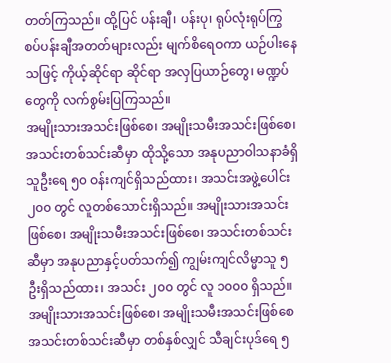တတ်ကြသည်။ ထို့ပြင် ပန်းချီ၊ ပန်းပု၊ ရုပ်လုံးရုပ်ကြွစပ်ပန်းချီအတတ်များလည်း မျက်စိရေဝကာ ယဉ်ပါးနေသဖြင့် ကိုယ့်ဆိုင်ရာ ဆိုင်ရာ အလှပြယာဉ်တွေ၊ မဏ္ဍပ်တွေကို လက်စွမ်းပြကြသည်။
အမျိုးသားအသင်းဖြစ်စေ၊ အမျိုးသမီးအသင်းဖြစ်စေ၊ အသင်းတစ်သင်းဆီမှာ ထိုသို့သော အနုပညာဝါသနာခံရှိသူဦးရေ ၅၀ ဝန်းကျင်ရှိသည်ထား၊ အသင်းအဖွဲ့ပေါင်း ၂၀၀ တွင် လူတစ်သောင်းရှိသည်။ အမျိုးသားအသင်းဖြစ်စေ၊ အမျိုးသမီးအသင်းဖြစ်စေ၊ အသင်းတစ်သင်းဆီမှာ အနုပညာနှင့်ပတ်သက်၍ ကျွမ်းကျင်လိမ္မာသူ ၅ ဦးရှိသည်ထား၊ အသင်း ၂၀၀ တွင် လူ ၁၀၀၀ ရှိသည်။ အမျိုးသားအသင်းဖြစ်စေ၊ အမျိုးသမီးအသင်းဖြစ်စေ အသင်းတစ်သင်းဆီမှာ တစ်နှစ်လျှင် သီချင်းပုဒ်ရေ ၅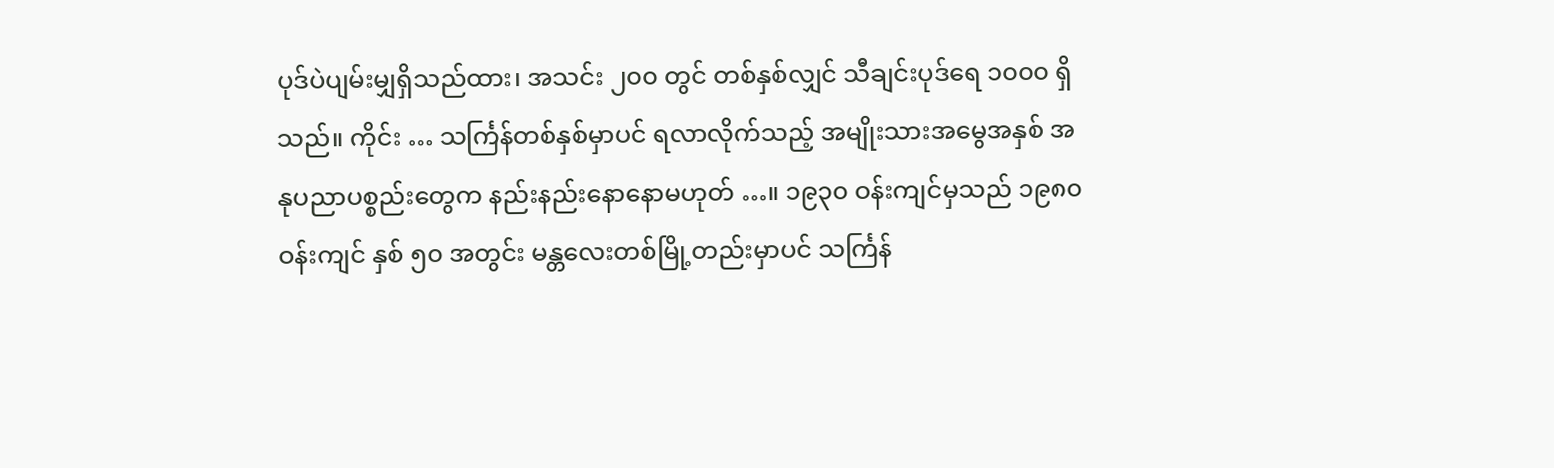ပုဒ်ပဲပျမ်းမျှရှိသည်ထား၊ အသင်း ၂၀၀ တွင် တစ်နှစ်လျှင် သီချင်းပုဒ်ရေ ၁၀၀၀ ရှိသည်။ ကိုင်း … သင်္ကြန်တစ်နှစ်မှာပင် ရလာလိုက်သည့် အမျိုးသားအမွေအနှစ် အနုပညာပစ္စည်းတွေက နည်းနည်းနောနောမဟုတ် …။ ၁၉၃၀ ဝန်းကျင်မှသည် ၁၉၈၀ ဝန်းကျင် နှစ် ၅၀ အတွင်း မန္တလေးတစ်မြို့တည်းမှာပင် သင်္ကြန်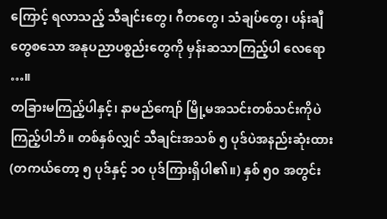ကြောင့် ရလာသည့် သီချင်းတွေ၊ ဂီတတွေ၊ သံချပ်တွေ၊ ပန်းချီတွေစသော အနုပညာပစ္စည်းတွေကို မှန်းဆသာကြည့်ပါ လေရော …။
တခြားမကြည့်ပါနှင့်၊ နာမည်ကျော် မြို့မအသင်းတစ်သင်းကိုပဲ ကြည့်ပါဘိ။ တစ်နှစ်လျှင် သီချင်းအသစ် ၅ ပုဒ်ပဲအနည်းဆုံးထား (တကယ်တော့ ၅ ပုဒ်နှင့် ၁၀ ပုဒ်ကြားရှိပါ၏။) နှစ် ၅၀ အတွင်း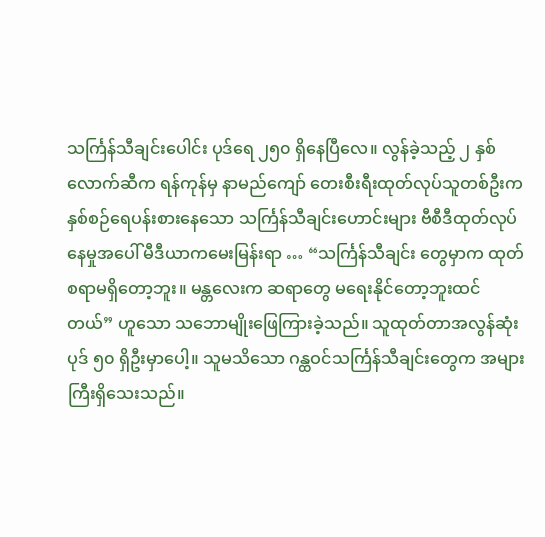သင်္ကြန်သီချင်းပေါင်း ပုဒ်ရေ ၂၅၀ ရှိနေပြီလေ။ လွန်ခဲ့သည့် ၂ နှစ်လောက်ဆီက ရန်ကုန်မှ နာမည်ကျော် တေးစီးရီးထုတ်လုပ်သူတစ်ဦးက နှစ်စဉ်ရေပန်းစားနေသော သင်္ကြန်သီချင်းဟောင်းများ ဗီစီဒီထုတ်လုပ်နေမှုအပေါ် မီဒီယာကမေးမြန်းရာ … “သင်္ကြန်သီချင်း တွေမှာက ထုတ်စရာမရှိတော့ဘူး။ မန္တလေးက ဆရာတွေ မရေးနိုင်တော့ဘူးထင်တယ်” ဟူသော သဘောမျိုးဖြေကြားခဲ့သည်။ သူထုတ်တာအလွန်ဆုံးပုဒ် ၅၀ ရှိဦးမှာပေါ့။ သူမသိသော ဂန္ထဝင်သင်္ကြန်သီချင်းတွေက အများကြီးရှိသေးသည်။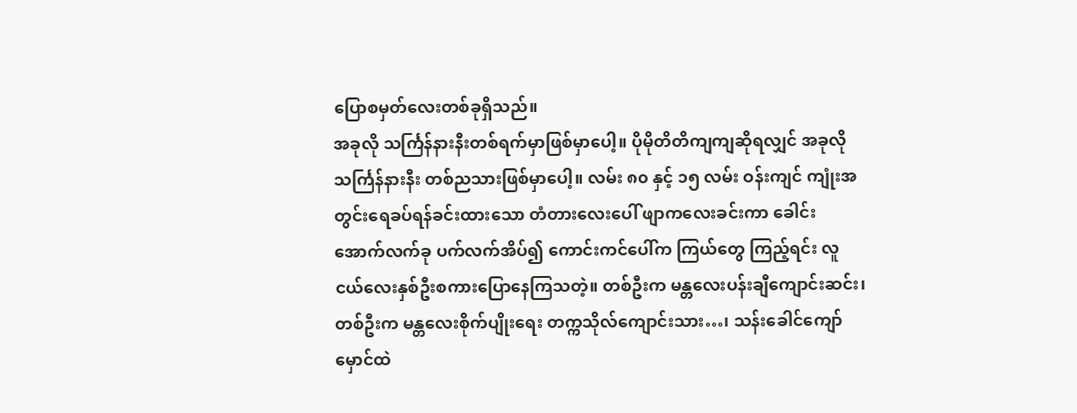ပြောစမှတ်လေးတစ်ခုရှိသည်။
အခုလို သင်္ကြန်နားနီးတစ်ရက်မှာဖြစ်မှာပေါ့။ ပိုမိုတိတိကျကျဆိုရလျှင် အခုလို သင်္ကြန်နားနီး တစ်ညသားဖြစ်မှာပေါ့။ လမ်း ၈၀ နှင့် ၁၅ လမ်း ဝန်းကျင် ကျုံးအတွင်းရေခပ်ရန်ခင်းထားသော တံတားလေးပေါ် ဖျာကလေးခင်းကာ ခေါင်းအောက်လက်ခု ပက်လက်အိပ်၍ ကောင်းကင်ပေါ်က ကြယ်တွေ ကြည့်ရင်း လူငယ်လေးနှစ်ဦးစကားပြောနေကြသတဲ့။ တစ်ဦးက မန္တလေးပန်းချီကျောင်းဆင်း၊ တစ်ဦးက မန္တလေးစိုက်ပျိုးရေး တက္ကသိုလ်ကျောင်းသား…၊ သန်းခေါင်ကျော်မှောင်ထဲ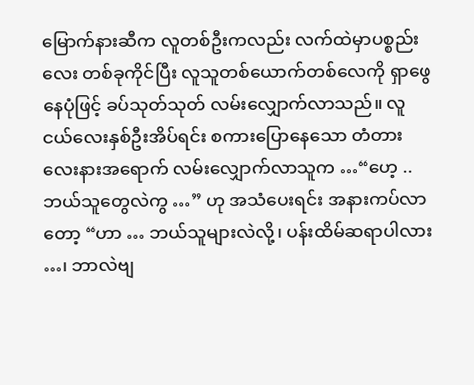မြောက်နားဆီက လူတစ်ဦးကလည်း လက်ထဲမှာပစ္စည်းလေး တစ်ခုကိုင်ပြီး လူသူတစ်ယောက်တစ်လေကို ရှာဖွေနေပုံဖြင့် ခပ်သုတ်သုတ် လမ်းလျှောက်လာသည်။ လူငယ်လေးနှစ်ဦးအိပ်ရင်း စကားပြောနေသော တံတားလေးနားအရောက် လမ်းလျှောက်လာသူက …“ဟေ့ .. ဘယ်သူတွေလဲကွ …” ဟု အသံပေးရင်း အနားကပ်လာတော့ “ဟာ … ဘယ်သူများလဲလို့၊ ပန်းထိမ်ဆရာပါလား …၊ ဘာလဲဗျ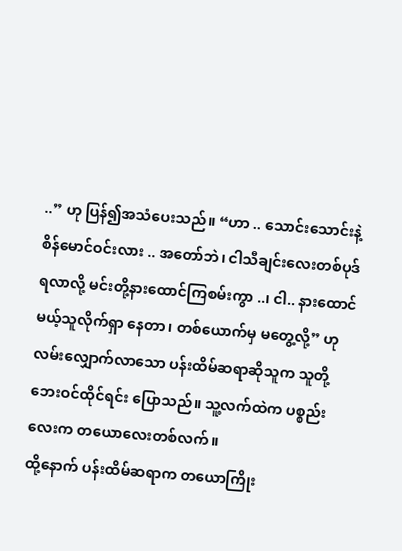..” ဟု ပြန်၍အသံပေးသည်။ “ဟာ .. သောင်းသောင်းနဲ့စိန်မောင်ဝင်းလား .. အတော်ဘဲ၊ ငါသီချင်းလေးတစ်ပုဒ်ရလာလို့ မင်းတို့နားထောင်ကြစမ်းကွာ ..၊ ငါ.. နားထောင်မယ့်သူလိုက်ရှာ နေတာ၊ တစ်ယောက်မှ မတွေ့လို့” ဟု လမ်းလျှောက်လာသော ပန်းထိမ်ဆရာဆိုသူက သူတို့ဘေးဝင်ထိုင်ရင်း ပြောသည်။ သူ့လက်ထဲက ပစ္စည်းလေးက တယောလေးတစ်လက်။
ထို့နောက် ပန်းထိမ်ဆရာက တယောကြိုး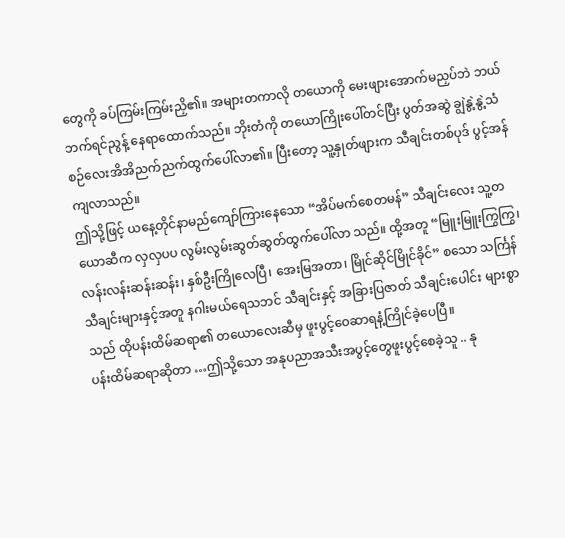တွေကို ခပ်ကြမ်းကြမ်းညှိ၏။ အများတကာလို တယောကို မေးဖျားအောက်မညှပ်ဘဲ ဘယ်ဘက်ရင်ညွန့် နေရာထောက်သည်။ ဘိုးတံကို တယောကြိုးပေါ်တင်ပြီး ပွတ်အဆွဲ ချွဲနွဲ့နွဲ့သံစဉ်လေးအိအိညက်ညက်ထွက်ပေါ်လာ၏။ ပြီးတော့ သူ့နှုတ်ဖျားက သီချင်းတစ်ပုဒ် ပွင့်အန်ကျလာသည်။
ဤသို့ဖြင့် ယနေ့တိုင်နာမည်ကျော်ကြားနေသော “အိပ်မက်စေတမန်” သီချင်းလေး သူ့တယောဆီက လှလှပပ လွမ်းလွမ်းဆွတ်ဆွတ်ထွက်ပေါ်လာ သည်။ ထို့အတူ “မြူးမြူးကြွကြွ၊ လန်းလန်းဆန်းဆန်း၊ နှစ်ဦးကြိုလေပြီ၊ အေးမြအတာ၊ မြိုင်ဆိုင်မြိုင်ခိုင်” စသော သင်္ကြန်သီချင်းများနှင့်အတူ နဂါးမယ်ရေသဘင် သီချင်းနှင့် အခြားပြဇာတ် သီချင်းပေါင်း များစွာသည် ထိုပန်းထိမ်ဆရာ၏ တယောလေးဆီမှ ဖူးပွင့်ဝေဆာရနံ့ကြိုင်ခဲ့ပေပြီ။
ပန်းထိမ်ဆရာဆိုတာ …ဤသို့သော အနုပညာအသီးအပွင့်တွေဖူးပွင့်စေခဲ့သူ .. နု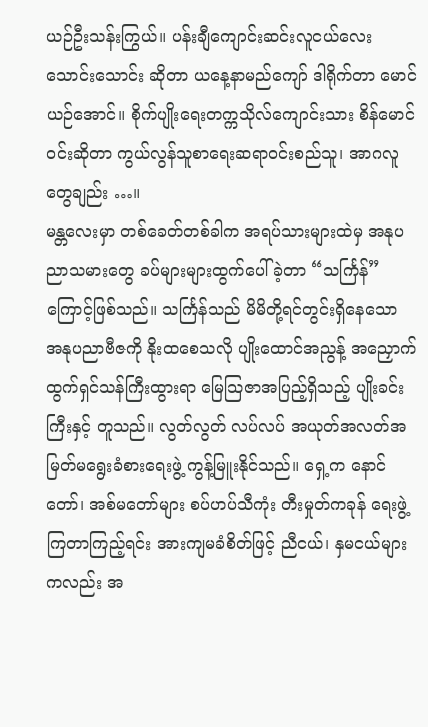ယဉ်ဦးသန်းကြွယ်။ ပန်းချီကျောင်းဆင်းလူငယ်လေးသောင်းသောင်း ဆိုတာ ယနေ့နာမည်ကျော် ဒါရိုက်တာ မောင်ယဉ်အောင်။ စိုက်ပျိုးရေးတက္ကသိုလ်ကျောင်းသား စိန်မောင်ဝင်းဆိုတာ ကွယ်လွန်သူစာရေးဆရာဝင်းစည်သူ၊ အာဂလူတွေချည်း …။
မန္တလေးမှာ တစ်ခေတ်တစ်ခါက အရပ်သားများထဲမှ အနုပညာသမားတွေ ခပ်များများထွက်ပေါ်ခဲ့တာ “သင်္ကြန်” ကြောင့်ဖြစ်သည်။ သင်္ကြန်သည် မိမိတို့ရင်တွင်းရှိနေသော အနုပညာဗီဇကို နိုးထစေသလို ပျိုးထောင်အညွန့် အညှောက်ထွက်ရှင်သန်ကြီးထွားရာ မြေသြဇာအပြည့်ရှိသည့် ပျိုးခင်းကြီးနှင့် တူသည်။ လွတ်လွတ် လပ်လပ် အယုတ်အလတ်အမြတ်မရွေးခံစားရေးဖွဲ့ ကွန့်မြူးနိုင်သည်။ ရှေ့က နောင်တော်၊ အစ်မတော်များ စပ်ဟပ်သီကုံး တီးမှုတ်ကခုန် ရေးဖွဲ့ကြတာကြည့်ရင်း အားကျမခံစိတ်ဖြင့် ညီငယ်၊ နှမငယ်များကလည်း အ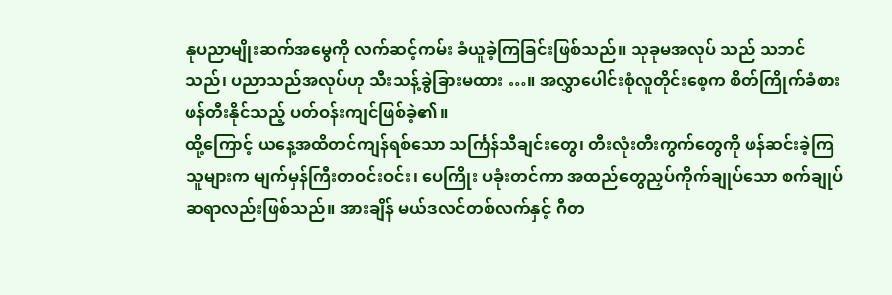နုပညာမျိုးဆက်အမွေကို လက်ဆင့်ကမ်း ခံယူခဲ့ကြခြင်းဖြစ်သည်။ သုခုမအလုပ် သည် သဘင်သည်၊ ပညာသည်အလုပ်ဟု သီးသန့်ခွဲခြားမထား …။ အလွှာပေါင်းစုံလူတိုင်းစေ့က စိတ်ကြိုက်ခံစားဖန်တီးနိုင်သည့် ပတ်ဝန်းကျင်ဖြစ်ခဲ့၏။
ထို့ကြောင့် ယနေ့အထိတင်ကျန်ရစ်သော သင်္ကြန်သီချင်းတွေ၊ တီးလုံးတီးကွက်တွေကို ဖန်ဆင်းခဲ့ကြသူများက မျက်မှန်ကြီးတဝင်းဝင်း၊ ပေကြိုး ပခုံးတင်ကာ အထည်တွေညှပ်ကိုက်ချုပ်သော စက်ချုပ်ဆရာလည်းဖြစ်သည်။ အားချိန် မယ်ဒလင်တစ်လက်နှင့် ဂီတ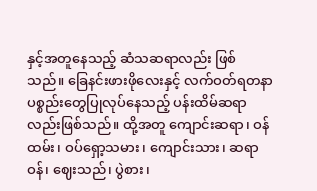နှင့်အတူနေသည့် ဆံသဆရာလည်း ဖြစ်သည်။ ခြေနင်းဖားဖိုလေးနှင့် လက်ဝတ်ရတနာ ပစ္စည်းတွေပြုလုပ်နေသည့် ပန်းထိမ်ဆရာလည်းဖြစ်သည်။ ထို့အတူ ကျောင်းဆရာ၊ ဝန်ထမ်း၊ ဝပ်ရှော့သမား၊ ကျောင်းသား၊ ဆရာဝန်၊ ဈေးသည်၊ ပွဲစား၊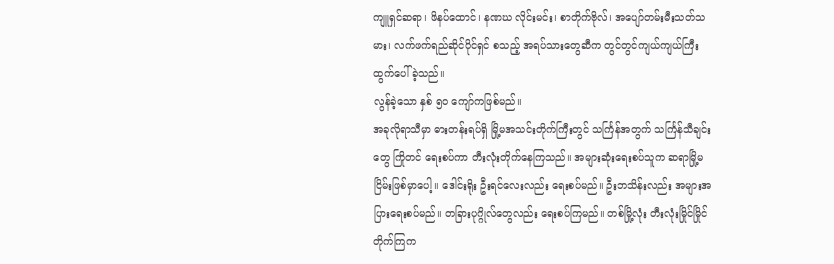ကျူရှင်ဆရာ၊ ဖိနပ်ထောင်၊ နဏဃ လိုင်းမင်း၊ စာတိုက်ဗိုလ်၊ အပျော်တမ်းမီးသတ်သမား၊ လက်ဖက်ရည်ဆိုင်ပိုင်ရှင် စသည့် အရပ်သားတွေဆီက တွင်တွင်ကျယ်ကျယ်ကြီး ထွက်ပေါ် ခဲ့သည်။
လွန်ခဲ့သော နှစ် ၅၀ ကျော်ကဖြစ်မည်။
အခုလိုရာသီမှာ ဓားတန်းရပ်ရှိ မြို့မအသင်းတိုက်ကြီးတွင် သင်္ကြန်အတွက် သင်္ကြန်သီချင်းတွေ ကြိုတင် ရေးစပ်ကာ တီးလုံးတိုက်နေကြသည်။ အများဆုံးရေးစပ်သူက ဆရာမြို့မငြိမ်းဖြစ်မှာပေါ့။ ဒေါင်းရိုး ဦးရင်လေးလည်း ရေးစပ်မည်။ ဦးဘသိန်းလည်း အများအပြားရေးစပ်မည်။ တခြားပုဂ္ဂိုလ်တွေလည်း ရေးစပ်ကြမည်။ တစ်မြို့လုံး တီးလုံးမြိုင်မြိုင် တိုက်ကြက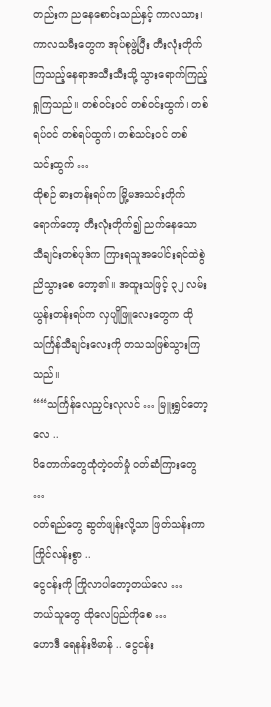တည်းက ညနေစောင်းသည်နှင့် ကာလသား၊ ကာလသမီးတွေက အုပ်စုဖွဲ့ပြီး တီးလုံးတိုက် ကြသည့်နေရာအသီးသီးသို့ သွားရောက်ကြည့်ရှုကြသည်။ တစ်ဝင်းဝင် တစ်ဝင်းထွက်၊ တစ်ရပ်ဝင် တစ်ရပ်ထွက်၊ တစ်သင်းဝင် တစ်သင်းထွက် …
ထိုစဉ် ဓားတန်းရပ်က မြို့မအသင်းတိုက်ရောက်တော့ တီးလုံးတိုက်၍ ညက်နေသော သီချင်းတစ်ပုဒ်က ကြားရသူအပေါင်းရင်ထဲစွဲညိသွားစေ တော့၏။ အထူးသဖြင့် ၃၂ လမ်း ယွန်းတန်းရပ်က လှပျိုဖြူလေးတွေက ထိုသင်္ကြန်သီချင်းလေးကို တသသဖြစ်သွားကြသည်။
““သင်္ကြန်လေညှင်းလုလင် … မြူးရွှင်တော့လေ ..
ပိတောက်တွေထုံတဲ့ဝတ်မှုံ ဝတ်ဆံကြားတွေ …
ဝတ်ရည်တွေ ဆွတ်ဖျန်းလို့သာ ဖြတ်သန်းကာ ကြိုင်လန်းစွာ ..
ငွေငန်းကို ကြိုလာပါတော့တယ်လေ …
ဘယ်သူတွေ ထိုလေပြည်ကိုစေ …
ဟောဒီ ရေနန်းဗိမာန် .. ငွေငန်း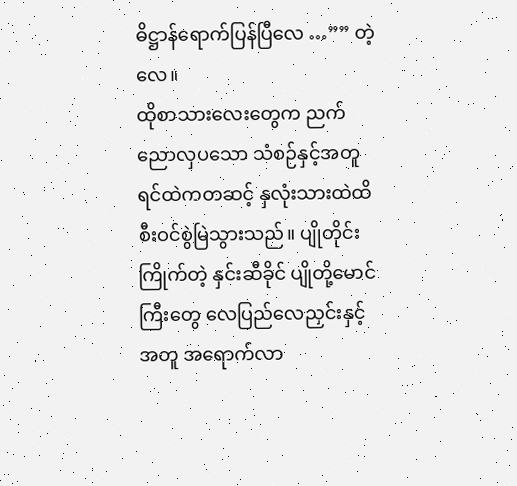ဓိဋ္ဌာန်ရောက်ပြန်ပြီလေ …”” တဲ့လေ။
ထိုစာသားလေးတွေက ညက်ညောလှပသော သံစဉ်နှင့်အတူ ရင်ထဲကတဆင့် နှလုံးသားထဲထိ စီးဝင်စွဲမြဲသွားသည်။ ပျိုတိုင်းကြိုက်တဲ့ နှင်းဆီခိုင် ပျိုတို့မောင်ကြီးတွေ လေပြည်လေညှင်းနှင့်အတူ အရောက်လာ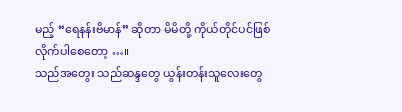မည့် “ရေနန်းဗိမာန်” ဆိုတာ မိမိတို့ ကိုယ်တိုင်ပင်ဖြစ်လိုက်ပါစေတော့ …။
သည်အတွေး သည်ဆန္ဒတွေ ယွန်းတန်းသူလေးတွေ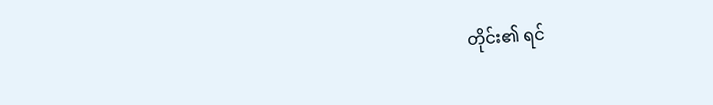တိုင်း၏ ရင်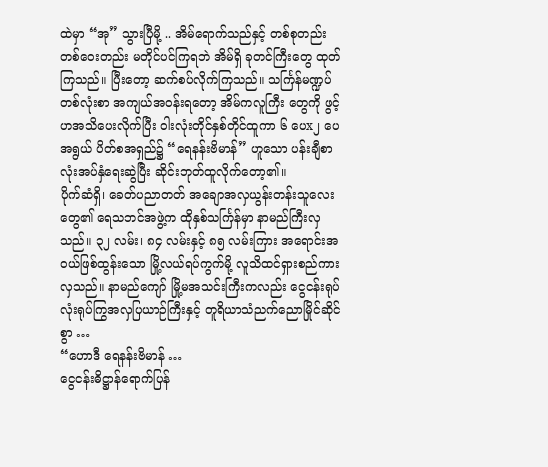ထဲမှာ “အု” သွားပြီမို့ .. အိမ်ရောက်သည်နှင့် တစ်စုတည်း တစ်ဝေးတည်း မတိုင်ပင်ကြရဘဲ အိမ်ရှိ ခုတင်ကြီးတွေ ထုတ်ကြသည်။ ပြီးတော့ ဆက်စပ်လိုက်ကြသည်။ သင်္ကြန်မဏ္ဍပ်တစ်လုံးစာ အကျယ်အဝန်းရတော့ အိမ်ကလူကြီး တွေကို ဖွင့်ဟအသိပေးလိုက်ပြီး ဝါးလုံးတိုင်နှစ်တိုင်ထူကာ ၆ ပေx၂ ပေအရွယ် ပိတ်စအရှည်၌ “ရေနန်းဗိမာန်” ဟူသော ပန်းချီစာလုံးအပ်နှံရေးဆွဲပြီး ဆိုင်းဘုတ်ထူလိုက်တော့၏။
ပိုက်ဆံရှိ၊ ခေတ်ပညာတတ် အချောအလှယွန်းတန်းသူလေးတွေ၏ ရေသဘင်အဖွဲ့က ထိုနှစ်သင်္ကြန်မှာ နာမည်ကြီးလှသည်။ ၃၂ လမ်း၊ ၈၄ လမ်းနှင့် ၈၅ လမ်းကြား အရောင်းအဝယ်ဖြစ်ထွန်းသော မြို့လယ်ရပ်ကွက်မို့ လူသိထင်ရှားစည်ကားလှသည်။ နာမည်ကျော် မြို့မအသင်းကြီးကလည်း ငွေငန်းရုပ်လုံးရုပ်ကြွအလှပြယာဉ်ကြီးနှင့် တူရိယာသံညက်ညောမြိုင်ဆိုင်စွာ …
“ဟောဒီ ရေနန်းဗိမာန် …
ငွေငန်းဓိဋ္ဌာန်ရောက်ပြန်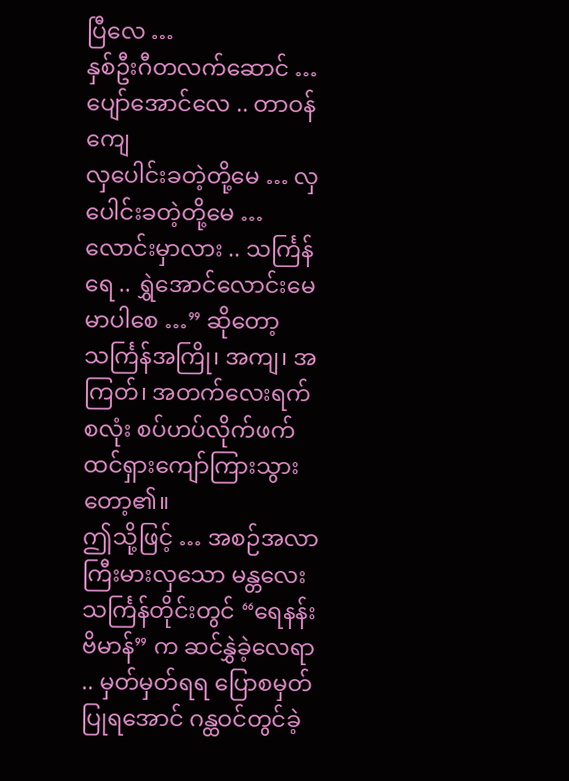ပြီလေ …
နှစ်ဦးဂီတလက်ဆောင် … ပျော်အောင်လေ .. တာဝန်ကျေ
လှပေါင်းခတဲ့တို့မေ … လှပေါင်းခတဲ့တို့မေ …
လောင်းမှာလား .. သင်္ကြန်ရေ .. ရွှဲအောင်လောင်းမေ မာပါစေ …” ဆိုတော့ သင်္ကြန်အကြို၊ အကျ၊ အကြတ်၊ အတက်လေးရက်စလုံး စပ်ဟပ်လိုက်ဖက်ထင်ရှားကျော်ကြားသွားတော့၏။
ဤသို့ဖြင့် … အစဉ်အလာကြီးမားလှသော မန္တလေးသင်္ကြန်တိုင်းတွင် “ရေနန်းဗိမာန်” က ဆင်နွှဲခဲ့လေရာ .. မှတ်မှတ်ရရ ပြောစမှတ်ပြုရအောင် ဂန္ထဝင်တွင်ခဲ့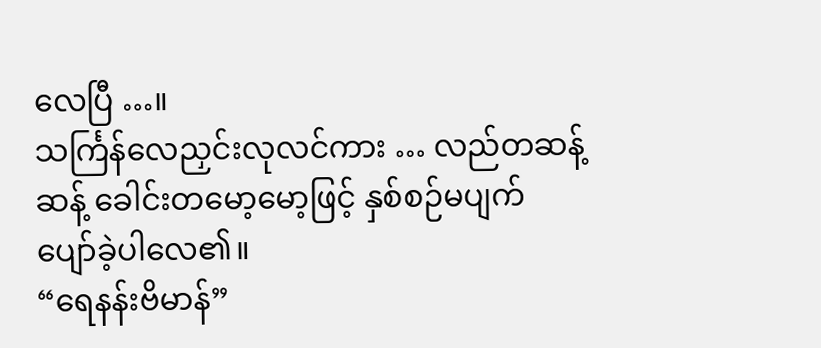လေပြီ …။
သင်္ကြန်လေညှင်းလုလင်ကား … လည်တဆန့်ဆန့် ခေါင်းတမော့မော့ဖြင့် နှစ်စဉ်မပျက် ပျော်ခဲ့ပါလေ၏။
“ရေနန်းဗိမာန်”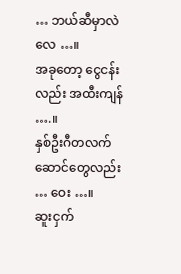… ဘယ်ဆီမှာလဲလေ …။
အခုတော့ ငွေငန်းလည်း အထီးကျန် ….။
နှစ်ဦးဂီတလက်ဆောင်တွေလည်း … ဝေး …။
ဆူးငှက်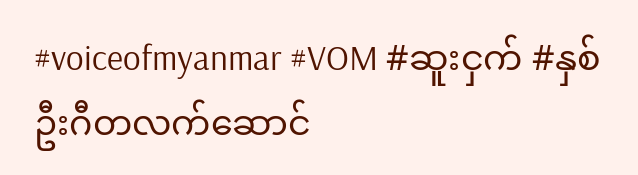#voiceofmyanmar #VOM #ဆူးငှက် #နှစ်ဦးဂီတလက်ဆောင်